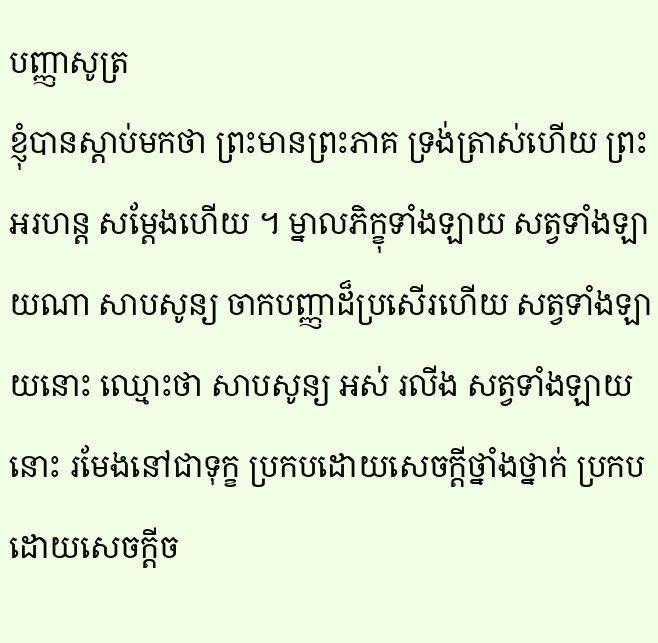បញ្ញាសូត្រ
ខ្ញុំបានស្តាប់មកថា ព្រះមានព្រះភាគ ទ្រង់ត្រាស់ហើយ ព្រះអរហន្ត សម្តែងហើយ ។ ម្នាលភិក្ខុទាំងឡាយ សត្វទាំងឡាយណា សាបសូន្យ ចាកបញ្ញាដ៏ប្រសើរហើយ សត្វទាំងឡាយនោះ ឈ្មោះថា សាបសូន្យ អស់ រលីង សត្វទាំងឡាយនោះ រមែងនៅជាទុក្ខ ប្រកបដោយសេចក្តីថ្នាំងថ្នាក់ ប្រកបដោយសេចក្តីច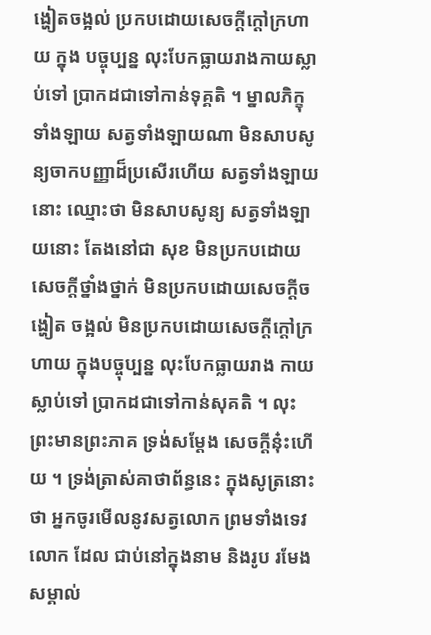ង្ហៀតចង្អល់ ប្រកបដោយសេចក្តីក្តៅក្រហាយ ក្នុង បច្ចុប្បន្ន លុះបែកធ្លាយរាងកាយស្លាប់ទៅ ប្រាកដជាទៅកាន់ទុគ្គតិ ។ ម្នាលភិក្ខុ ទាំងឡាយ សត្វទាំងឡាយណា មិនសាបសូន្យចាកបញ្ញាដ៏ប្រសើរហើយ សត្វទាំងឡាយនោះ ឈ្មោះថា មិនសាបសូន្យ សត្វទាំងឡាយនោះ តែងនៅជា សុខ មិនប្រកបដោយសេចក្តីថ្នាំងថ្នាក់ មិនប្រកបដោយសេចក្តីចង្ហៀត ចង្អល់ មិនប្រកបដោយសេចក្តីក្តៅក្រហាយ ក្នុងបច្ចុប្បន្ន លុះបែកធ្លាយរាង កាយស្លាប់ទៅ ប្រាកដជាទៅកាន់សុគតិ ។ លុះព្រះមានព្រះភាគ ទ្រង់សម្តែង សេចក្តីនុ៎ះហើយ ។ ទ្រង់ត្រាស់គាថាព័ន្ធនេះ ក្នុងសូត្រនោះថា អ្នកចូរមើលនូវសត្វលោក ព្រមទាំងទេវលោក ដែល ជាប់នៅក្នុងនាម និងរូប រមែងសម្គាល់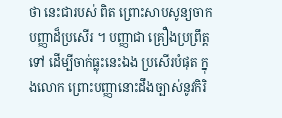ថា នេះជារបស់ ពិត ព្រោះសាបសូន្យចាកបញ្ញាដ៏ប្រសើរ ។ បញ្ញាជា គ្រឿងប្រព្រឹត្តទៅ ដើម្បីចាក់ធ្លុះនេះឯង ប្រសើរបំផុត ក្នុងលោក ព្រោះបញ្ញានោះដឹងច្បាស់នូវកិរិ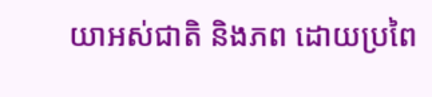យាអស់ជាតិ និងភព ដោយប្រពៃ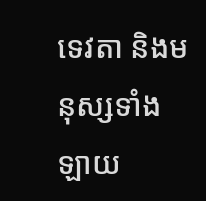ទេវតា និងមនុស្សទាំងឡាយ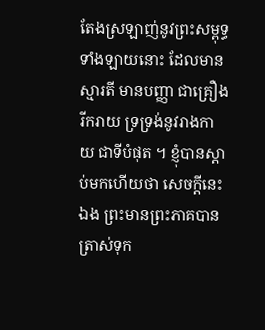តែងស្រឡាញ់នូវព្រះសម្ពុទ្ធទាំងឡាយនោះ ដែលមាន ស្មារតី មានបញ្ញា ជាគ្រឿងរីករាយ ទ្រទ្រង់នូវរាងកាយ ជាទីបំផុត ។ ខ្ញុំបានស្តាប់មកហើយថា សេចក្តីនេះឯង ព្រះមានព្រះភាគបានត្រាស់ទុក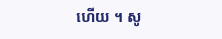ហើយ ។ សូ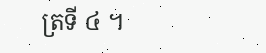ត្រទី ៤ ។